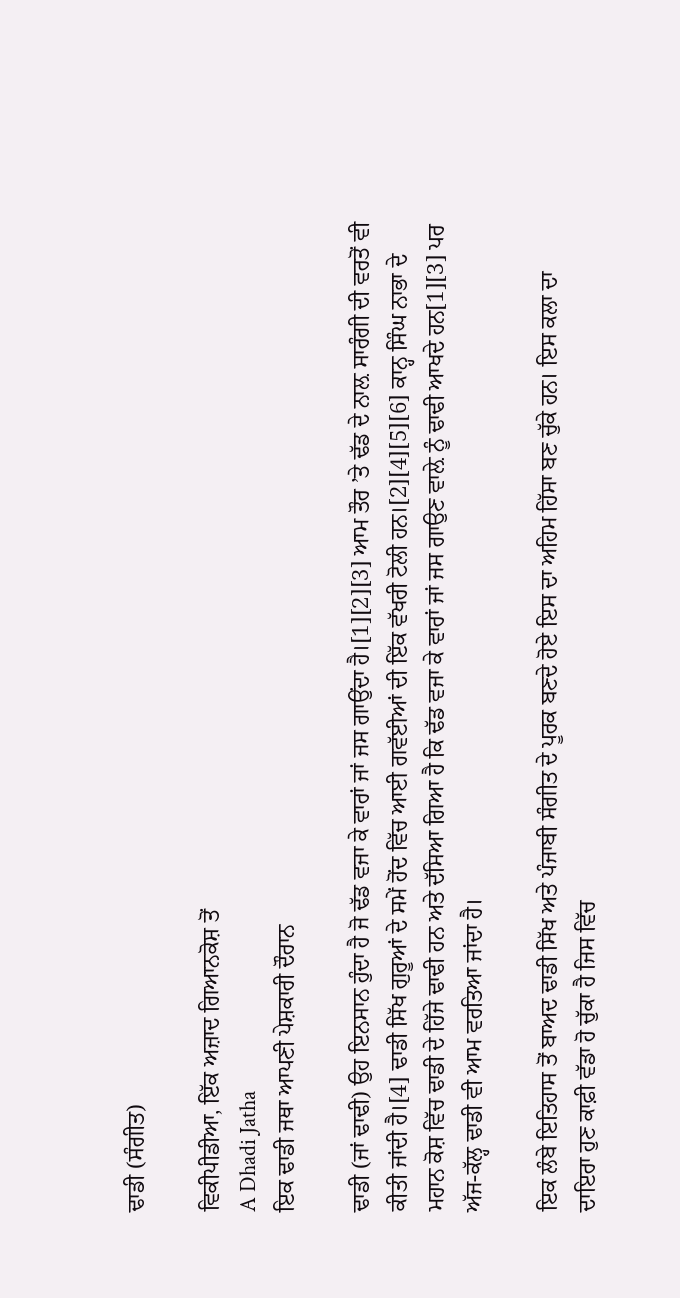ਢਾਡੀ (ਸੰਗੀਤ)

ਵਿਕੀਪੀਡੀਆ, ਇੱਕ ਅਜ਼ਾਦ ਗਿਆਨਕੋਸ਼ ਤੋਂ
A Dhadi Jatha
ਇਕ ਢਾਡੀ ਜਥਾ ਆਪਣੀ ਪੇਸ਼ਕਾਰੀ ਦੌਰਾਨ

ਢਾਡੀ (ਜਾਂ ਢਾਢੀ) ਉਹ ਇਨਸਾਨ ਹੁੰਦਾ ਹੈ ਜੋ ਢੱਡ ਵਜਾ ਕੇ ਵਾਰਾਂ ਜਾਂ ਜਸ ਗਾਉਂਦਾ ਹੈ।[1][2][3] ਆਮ ਤੌਰ ’ਤੇ ਢੱਡ ਦੇ ਨਾਲ਼ ਸਾਰੰਗੀ ਦੀ ਵਰਤੋਂ ਵੀ ਕੀਤੀ ਜਾਂਦੀ ਹੈ।[4] ਢਾਡੀ ਸਿੱਖ ਗੁਰੂਆਂ ਦੇ ਸਮੇਂ ਹੋਂਦ ਵਿੱਚ ਆਈ ਗਵੱਈਆਂ ਦੀ ਇੱਕ ਵੱਖਰੀ ਟੋਲੀ ਹਨ।[2][4][5][6] ਕਾਨ੍ਹ ਸਿੰਘ ਨਾਭਾ ਦੇ ਮਹਾਨ ਕੋਸ਼ ਵਿੱਚ ਢਾਡੀ ਦੇ ਹਿੱਜੇ ਢਾਢੀ ਹਨ ਅਤੇ ਦੱਸਿਆ ਗਿਆ ਹੈ ਕਿ ਢੱਡ ਵਜਾ ਕੇ ਵਾਰਾਂ ਜਾਂ ਜਸ ਗਾਉਣ ਵਾਲ਼ੇ ਨੂੰ ਢਾਢੀ ਆਖਦੇ ਹਨ[1][3] ਪਰ ਅੱਜ-ਕੱਲ੍ਹ ਢਾਡੀ ਵੀ ਆਮ ਵਰਤਿਆ ਜਾਂਦਾ ਹੈ।

ਇਕ ਲੰਬੇ ਇਤਿਹਾਸ ਤੋਂ ਬਾਅਦ ਢਾਡੀ ਸਿੱਖ ਅਤੇ ਪੰਜਾਬੀ ਸੰਗੀਤ ਦੇ ਪੂਰਕ ਬਣਦੇ ਹੋਏ ਇਸ ਦਾ ਅਹਿਮ ਹਿੱਸਾ ਬਣ ਚੁੱਕੇ ਹਨ। ਇਸ ਕਲਾ ਦਾ ਦਾਇਰਾ ਹੁਣ ਕਾਫ਼ੀ ਵੱਡਾ ਹੋ ਚੁੱਕਾ ਹੈ ਜਿਸ ਵਿੱਚ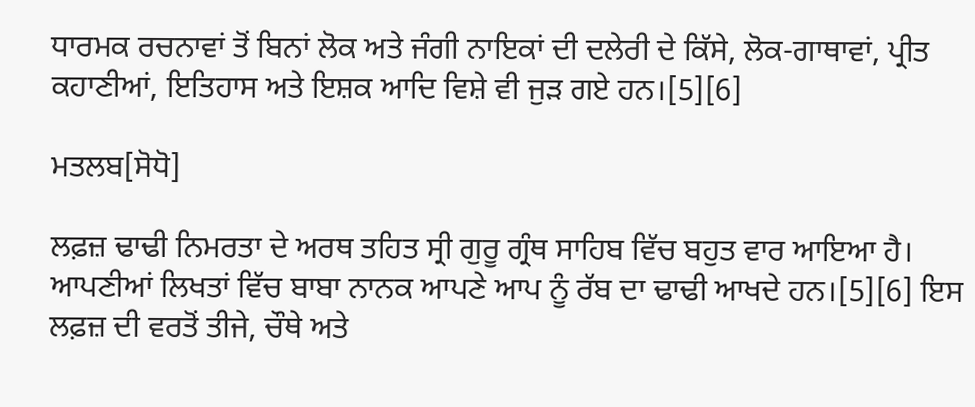ਧਾਰਮਕ ਰਚਨਾਵਾਂ ਤੋਂ ਬਿਨਾਂ ਲੋਕ ਅਤੇ ਜੰਗੀ ਨਾਇਕਾਂ ਦੀ ਦਲੇਰੀ ਦੇ ਕਿੱਸੇ, ਲੋਕ-ਗਾਥਾਵਾਂ, ਪ੍ਰੀਤ ਕਹਾਣੀਆਂ, ਇਤਿਹਾਸ ਅਤੇ ਇਸ਼ਕ ਆਦਿ ਵਿਸ਼ੇ ਵੀ ਜੁੜ ਗਏ ਹਨ।[5][6]

ਮਤਲਬ[ਸੋਧੋ]

ਲਫ਼ਜ਼ ਢਾਢੀ ਨਿਮਰਤਾ ਦੇ ਅਰਥ ਤਹਿਤ ਸ੍ਰੀ ਗੁਰੂ ਗ੍ਰੰਥ ਸਾਹਿਬ ਵਿੱਚ ਬਹੁਤ ਵਾਰ ਆਇਆ ਹੈ। ਆਪਣੀਆਂ ਲਿਖਤਾਂ ਵਿੱਚ ਬਾਬਾ ਨਾਨਕ ਆਪਣੇ ਆਪ ਨੂੰ ਰੱਬ ਦਾ ਢਾਢੀ ਆਖਦੇ ਹਨ।[5][6] ਇਸ ਲਫ਼ਜ਼ ਦੀ ਵਰਤੋਂ ਤੀਜੇ, ਚੌਥੇ ਅਤੇ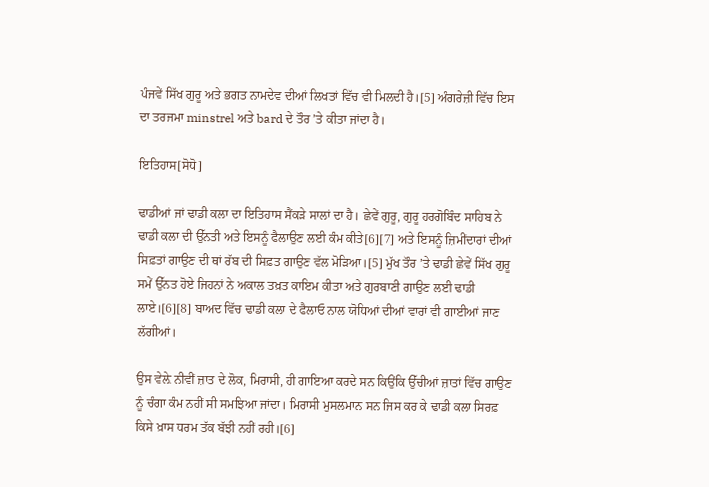ਪੰਜਵੇਂ ਸਿੱਖ ਗੁਰੂ ਅਤੇ ਭਗਤ ਨਾਮਦੇਵ ਦੀਆਂ ਲਿਖਤਾਂ ਵਿੱਚ ਵੀ ਮਿਲਦੀ ਹੈ।[5] ਅੰਗਰੇਜ਼ੀ ਵਿੱਚ ਇਸ ਦਾ ਤਰਜਮਾ minstrel ਅਤੇ bard ਦੇ ਤੌਰ ’ਤੇ ਕੀਤਾ ਜਾਂਦਾ ਹੈ।

ਇਤਿਹਾਸ[ਸੋਧੋ]

ਢਾਡੀਆਂ ਜਾਂ ਢਾਡੀ ਕਲਾ ਦਾ ਇਤਿਹਾਸ ਸੈਂਕੜੇ ਸਾਲਾਂ ਦਾ ਹੈ। ਛੇਵੇਂ ਗੁਰੂ, ਗੁਰੂ ਹਰਗੋਬਿੰਦ ਸਾਹਿਬ ਨੇ ਢਾਡੀ ਕਲਾ ਦੀ ਉੱਨਤੀ ਅਤੇ ਇਸਨੂੰ ਫੈਲਾਉਣ ਲਈ ਕੰਮ ਕੀਤੇ[6][7] ਅਤੇ ਇਸਨੂੰ ਜ਼ਿਮੀਂਦਾਰਾਂ ਦੀਆਂ ਸਿਫ਼ਤਾਂ ਗਾਉਣ ਦੀ ਥਾਂ ਰੱਬ ਦੀ ਸਿਫ਼ਤ ਗਾਉਣ ਵੱਲ ਮੋੜਿਆ।[5] ਮੁੱਖ ਤੌਰ ’ਤੇ ਢਾਡੀ ਛੇਵੇਂ ਸਿੱਖ ਗੁਰੂ ਸਮੇਂ ਉੱਨਤ ਹੋਏ ਜਿਹਨਾਂ ਨੇ ਅਕਾਲ ਤਖ਼ਤ ਕਾਇਮ ਕੀਤਾ ਅਤੇ ਗੁਰਬਾਣੀ ਗਾਉਣ ਲਈ ਢਾਡੀ ਲਾਏ।[6][8] ਬਾਅਦ ਵਿੱਚ ਢਾਡੀ ਕਲਾ ਦੇ ਫੈਲਾਓ ਨਾਲ ਯੋਧਿਆਂ ਦੀਆਂ ਵਾਰਾਂ ਵੀ ਗਾਈਆਂ ਜਾਣ ਲੱਗੀਆਂ।

ਉਸ ਵੇਲ਼ੇ ਨੀਵੀਂ ਜ਼ਾਤ ਦੇ ਲੋਕ, ਮਿਰਾਸੀ, ਹੀ ਗਾਇਆ ਕਰਦੇ ਸਨ ਕਿਉਂਕਿ ਉੱਚੀਆਂ ਜ਼ਾਤਾਂ ਵਿੱਚ ਗਾਉਣ ਨੂੰ ਚੰਗਾ ਕੰਮ ਨਹੀਂ ਸੀ ਸਮਝਿਆ ਜਾਂਦਾ। ਮਿਰਾਸੀ ਮੁਸਲਮਾਨ ਸਨ ਜਿਸ ਕਰ ਕੇ ਢਾਡੀ ਕਲਾ ਸਿਰਫ਼ ਕਿਸੇ ਖ਼ਾਸ ਧਰਮ ਤੱਕ ਬੱਝੀ ਨਹੀਂ ਰਹੀ।[6]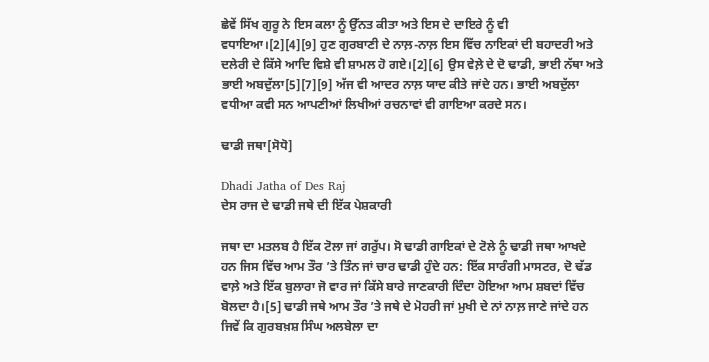ਛੇਵੇਂ ਸਿੱਖ ਗੁਰੂ ਨੇ ਇਸ ਕਲਾ ਨੂੰ ਉੱਨਤ ਕੀਤਾ ਅਤੇ ਇਸ ਦੇ ਦਾਇਰੇ ਨੂੰ ਵੀ ਵਧਾਇਆ।[2][4][9] ਹੁਣ ਗੁਰਬਾਣੀ ਦੇ ਨਾਲ਼-ਨਾਲ਼ ਇਸ ਵਿੱਚ ਨਾਇਕਾਂ ਦੀ ਬਹਾਦਰੀ ਅਤੇ ਦਲੇਰੀ ਦੇ ਕਿੱਸੇ ਆਦਿ ਵਿਸ਼ੇ ਵੀ ਸ਼ਾਮਲ ਹੋ ਗਏ।[2][6] ਉਸ ਵੇਲ਼ੇ ਦੇ ਦੋ ਢਾਡੀ, ਭਾਈ ਨੱਥਾ ਅਤੇ ਭਾਈ ਅਬਦੁੱਲਾ[5][7][9] ਅੱਜ ਵੀ ਆਦਰ ਨਾਲ਼ ਯਾਦ ਕੀਤੇ ਜਾਂਦੇ ਹਨ। ਭਾਈ ਅਬਦੁੱਲਾ ਵਧੀਆ ਕਵੀ ਸਨ ਆਪਣੀਆਂ ਲਿਖੀਆਂ ਰਚਨਾਵਾਂ ਵੀ ਗਾਇਆ ਕਰਦੇ ਸਨ।

ਢਾਡੀ ਜਥਾ[ਸੋਧੋ]

Dhadi Jatha of Des Raj
ਦੇਸ ਰਾਜ ਦੇ ਢਾਡੀ ਜਥੇ ਦੀ ਇੱਕ ਪੇਸ਼ਕਾਰੀ

ਜਥਾ ਦਾ ਮਤਲਬ ਹੈ ਇੱਕ ਟੋਲਾ ਜਾਂ ਗਰੁੱਪ। ਸੋ ਢਾਡੀ ਗਾਇਕਾਂ ਦੇ ਟੋਲੇ ਨੂੰ ਢਾਡੀ ਜਥਾ ਆਖਦੇ ਹਨ ਜਿਸ ਵਿੱਚ ਆਮ ਤੌਰ ’ਤੇ ਤਿੰਨ ਜਾਂ ਚਾਰ ਢਾਡੀ ਹੁੰਦੇ ਹਨ: ਇੱਕ ਸਾਰੰਗੀ ਮਾਸਟਰ, ਦੋ ਢੱਡ ਵਾਲ਼ੇ ਅਤੇ ਇੱਕ ਬੁਲਾਰਾ ਜੋ ਵਾਰ ਜਾਂ ਕਿੱਸੇ ਬਾਰੇ ਜਾਣਕਾਰੀ ਦਿੰਦਾ ਹੋਇਆ ਆਮ ਸ਼ਬਦਾਂ ਵਿੱਚ ਬੋਲਦਾ ਹੈ।[5] ਢਾਡੀ ਜਥੇ ਆਮ ਤੌਰ ’ਤੇ ਜਥੇ ਦੇ ਮੋਹਰੀ ਜਾਂ ਮੁਖੀ ਦੇ ਨਾਂ ਨਾਲ਼ ਜਾਣੇ ਜਾਂਦੇ ਹਨ ਜਿਵੇਂ ਕਿ ਗੁਰਬਖ਼ਸ਼ ਸਿੰਘ ਅਲਬੇਲਾ ਦਾ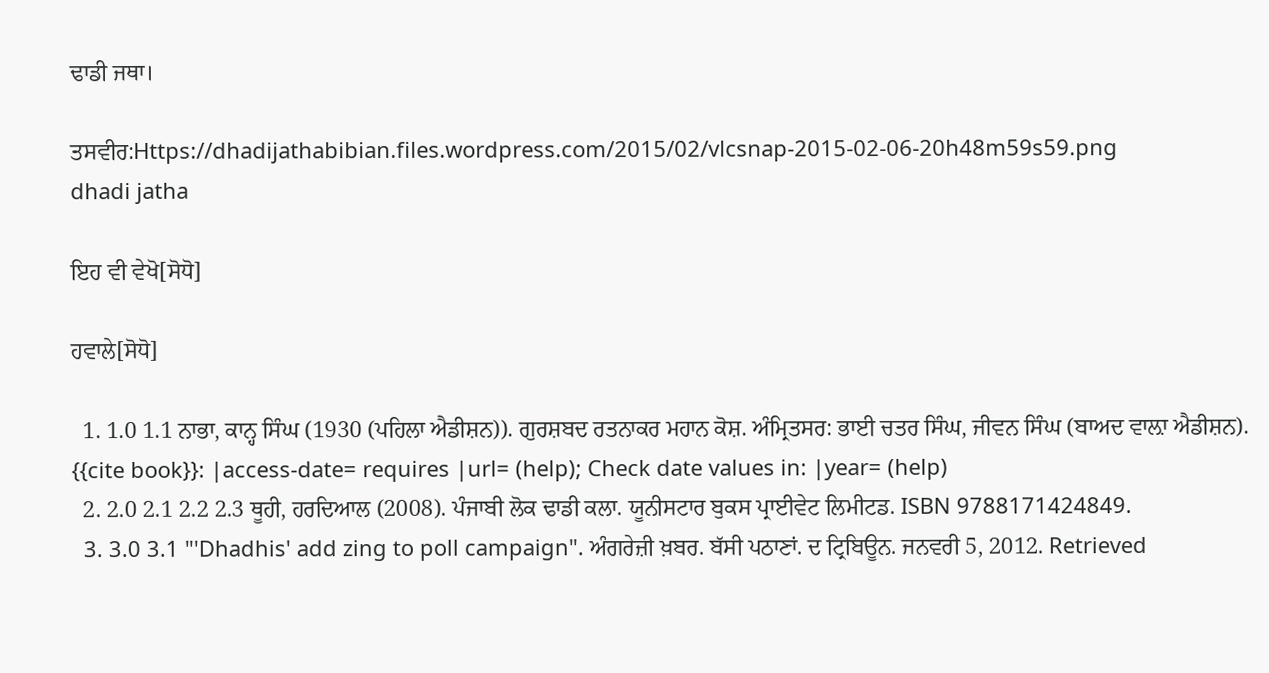ਢਾਡੀ ਜਥਾ।

ਤਸਵੀਰ:Https://dhadijathabibian.files.wordpress.com/2015/02/vlcsnap-2015-02-06-20h48m59s59.png
dhadi jatha

ਇਹ ਵੀ ਵੇਖੋ[ਸੋਧੋ]

ਹਵਾਲੇ[ਸੋਧੋ]

  1. 1.0 1.1 ਨਾਭਾ, ਕਾਨ੍ਹ ਸਿੰਘ (1930 (ਪਹਿਲਾ ਐਡੀਸ਼ਨ)). ਗੁਰਸ਼ਬਦ ਰਤਨਾਕਰ ਮਹਾਨ ਕੋਸ਼. ਅੰਮ੍ਰਿਤਸਰ: ਭਾਈ ਚਤਰ ਸਿੰਘ, ਜੀਵਨ ਸਿੰਘ (ਬਾਅਦ ਵਾਲ਼ਾ ਐਡੀਸ਼ਨ). {{cite book}}: |access-date= requires |url= (help); Check date values in: |year= (help)
  2. 2.0 2.1 2.2 2.3 ਥੂਹੀ, ਹਰਦਿਆਲ (2008). ਪੰਜਾਬੀ ਲੋਕ ਢਾਡੀ ਕਲਾ. ਯੂਨੀਸਟਾਰ ਬੁਕਸ ਪ੍ਰਾਈਵੇਟ ਲਿਮੀਟਡ. ISBN 9788171424849.
  3. 3.0 3.1 "'Dhadhis' add zing to poll campaign". ਅੰਗਰੇਜ਼ੀ ਖ਼ਬਰ. ਬੱਸੀ ਪਠਾਣਾਂ. ਦ ਟ੍ਰਿਬਿਊਨ. ਜਨਵਰੀ 5, 2012. Retrieved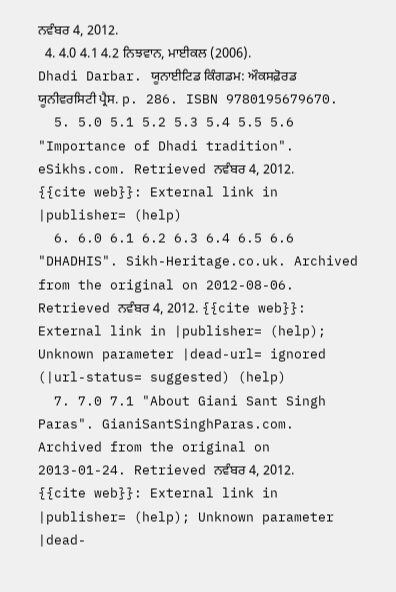ਨਵੰਬਰ 4, 2012.
  4. 4.0 4.1 4.2 ਨਿਝਵਾਨ, ਮਾਈਕਲ (2006). Dhadi Darbar. ਯੂਨਾਈਟਿਡ ਕਿੰਗਡਮ: ਔਕਸਫ਼ੋਰਡ ਯੂਨੀਵਰਸਿਟੀ ਪ੍ਰੈਸ. p. 286. ISBN 9780195679670.
  5. 5.0 5.1 5.2 5.3 5.4 5.5 5.6 "Importance of Dhadi tradition". eSikhs.com. Retrieved ਨਵੰਬਰ 4, 2012. {{cite web}}: External link in |publisher= (help)
  6. 6.0 6.1 6.2 6.3 6.4 6.5 6.6 "DHADHIS". Sikh-Heritage.co.uk. Archived from the original on 2012-08-06. Retrieved ਨਵੰਬਰ 4, 2012. {{cite web}}: External link in |publisher= (help); Unknown parameter |dead-url= ignored (|url-status= suggested) (help)
  7. 7.0 7.1 "About Giani Sant Singh Paras". GianiSantSinghParas.com. Archived from the original on 2013-01-24. Retrieved ਨਵੰਬਰ 4, 2012. {{cite web}}: External link in |publisher= (help); Unknown parameter |dead-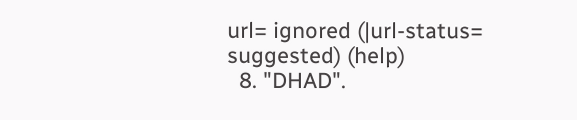url= ignored (|url-status= suggested) (help)
  8. "DHAD".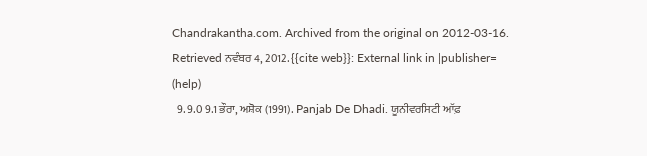Chandrakantha.com. Archived from the original on 2012-03-16. Retrieved ਨਵੰਬਰ 4, 2012. {{cite web}}: External link in |publisher= (help)
  9. 9.0 9.1 ਭੌਰਾ, ਅਸ਼ੋਕ (1991). Panjab De Dhadi. ਯੂਨੀਵਰਸਿਟੀ ਆੱਫ਼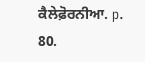ਕੈਲੇਫ਼ੋਰਨੀਆ. p. 80.